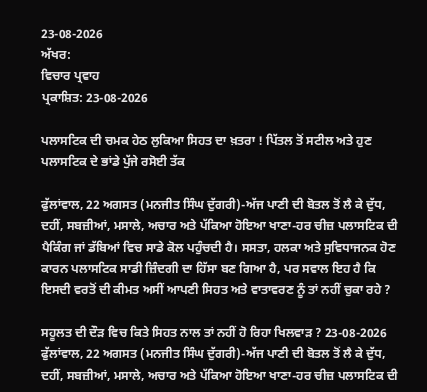23-08-2026
ਅੱਖਰ:
ਵਿਚਾਰ ਪ੍ਰਵਾਹ
ਪ੍ਰਕਾਸ਼ਿਤ: 23-08-2026

ਪਲਾਸਟਿਕ ਦੀ ਚਮਕ ਹੇਠ ਲੁਕਿਆ ਸਿਹਤ ਦਾ ਖ਼ਤਰਾ ! ਪਿੱਤਲ ਤੋਂ ਸਟੀਲ ਅਤੇ ਹੁਣ ਪਲਾਸਟਿਕ ਦੇ ਭਾਂਡੇ ਪੁੱਜੇ ਰਸੋਈ ਤੱਕ

ਫੁੱਲਾਂਵਾਲ, 22 ਅਗਸਤ (ਮਨਜੀਤ ਸਿੰਘ ਦੁੱਗਰੀ)-ਅੱਜ ਪਾਣੀ ਦੀ ਬੋਤਲ ਤੋਂ ਲੈ ਕੇ ਦੁੱਧ, ਦਹੀਂ, ਸਬਜ਼ੀਆਂ, ਮਸਾਲੇ, ਅਚਾਰ ਅਤੇ ਪੱਕਿਆ ਹੋਇਆ ਖਾਣਾ-ਹਰ ਚੀਜ਼ ਪਲਾਸਟਿਕ ਦੀ ਪੈਕਿੰਗ ਜਾਂ ਡੱਬਿਆਂ ਵਿਚ ਸਾਡੇ ਕੋਲ ਪਹੁੰਚਦੀ ਹੈ। ਸਸਤਾ, ਹਲਕਾ ਅਤੇ ਸੁਵਿਧਾਜਨਕ ਹੋਣ ਕਾਰਨ ਪਲਾਸਟਿਕ ਸਾਡੀ ਜ਼ਿੰਦਗੀ ਦਾ ਹਿੱਸਾ ਬਣ ਗਿਆ ਹੈ, ਪਰ ਸਵਾਲ ਇਹ ਹੈ ਕਿ ਇਸਦੀ ਵਰਤੋਂ ਦੀ ਕੀਮਤ ਅਸੀਂ ਆਪਣੀ ਸਿਹਤ ਅਤੇ ਵਾਤਾਵਰਣ ਨੂੰ ਤਾਂ ਨਹੀਂ ਚੁਕਾ ਰਹੇ ?

ਸਹੂਲਤ ਦੀ ਦੌੜ ਵਿਚ ਕਿਤੇ ਸਿਹਤ ਨਾਲ ਤਾਂ ਨਹੀਂ ਹੋ ਰਿਹਾ ਖਿਲਵਾੜ ? 23-08-2026
ਫੁੱਲਾਂਵਾਲ, 22 ਅਗਸਤ (ਮਨਜੀਤ ਸਿੰਘ ਦੁੱਗਰੀ)-ਅੱਜ ਪਾਣੀ ਦੀ ਬੋਤਲ ਤੋਂ ਲੈ ਕੇ ਦੁੱਧ, ਦਹੀਂ, ਸਬਜ਼ੀਆਂ, ਮਸਾਲੇ, ਅਚਾਰ ਅਤੇ ਪੱਕਿਆ ਹੋਇਆ ਖਾਣਾ-ਹਰ ਚੀਜ਼ ਪਲਾਸਟਿਕ ਦੀ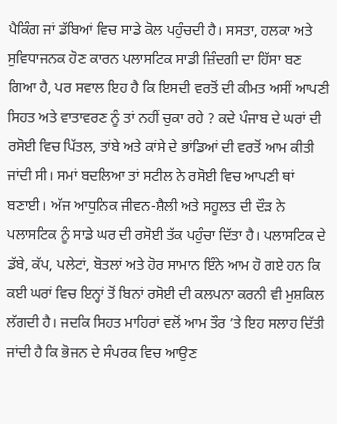ਪੈਕਿੰਗ ਜਾਂ ਡੱਬਿਆਂ ਵਿਚ ਸਾਡੇ ਕੋਲ ਪਹੁੰਚਦੀ ਹੈ। ਸਸਤਾ, ਹਲਕਾ ਅਤੇ ਸੁਵਿਧਾਜਨਕ ਹੋਣ ਕਾਰਨ ਪਲਾਸਟਿਕ ਸਾਡੀ ਜ਼ਿੰਦਗੀ ਦਾ ਹਿੱਸਾ ਬਣ ਗਿਆ ਹੈ, ਪਰ ਸਵਾਲ ਇਹ ਹੈ ਕਿ ਇਸਦੀ ਵਰਤੋਂ ਦੀ ਕੀਮਤ ਅਸੀਂ ਆਪਣੀ ਸਿਹਤ ਅਤੇ ਵਾਤਾਵਰਣ ਨੂੰ ਤਾਂ ਨਹੀਂ ਚੁਕਾ ਰਹੇ ? ਕਦੇ ਪੰਜਾਬ ਦੇ ਘਰਾਂ ਦੀ ਰਸੋਈ ਵਿਚ ਪਿੱਤਲ, ਤਾਂਬੇ ਅਤੇ ਕਾਂਸੇ ਦੇ ਭਾਂਡਿਆਂ ਦੀ ਵਰਤੋਂ ਆਮ ਕੀਤੀ ਜਾਂਦੀ ਸੀ। ਸਮਾਂ ਬਦਲਿਆ ਤਾਂ ਸਟੀਲ ਨੇ ਰਸੋਈ ਵਿਚ ਆਪਣੀ ਥਾਂ ਬਣਾਈ। ਅੱਜ ਆਧੁਨਿਕ ਜੀਵਨ-ਸ਼ੈਲੀ ਅਤੇ ਸਹੂਲਤ ਦੀ ਦੌੜ ਨੇ ਪਲਾਸਟਿਕ ਨੂੰ ਸਾਡੇ ਘਰ ਦੀ ਰਸੋਈ ਤੱਕ ਪਹੁੰਚਾ ਦਿੱਤਾ ਹੈ। ਪਲਾਸਟਿਕ ਦੇ ਡੱਬੇ, ਕੱਪ, ਪਲੇਟਾਂ, ਬੋਤਲਾਂ ਅਤੇ ਹੋਰ ਸਾਮਾਨ ਇੰਨੇ ਆਮ ਹੋ ਗਏ ਹਨ ਕਿ ਕਈ ਘਰਾਂ ਵਿਚ ਇਨ੍ਹਾਂ ਤੋਂ ਬਿਨਾਂ ਰਸੋਈ ਦੀ ਕਲਪਨਾ ਕਰਨੀ ਵੀ ਮੁਸ਼ਕਿਲ ਲੱਗਦੀ ਹੈ। ਜਦਕਿ ਸਿਹਤ ਮਾਹਿਰਾਂ ਵਲੋਂ ਆਮ ਤੌਰ ’ਤੇ ਇਹ ਸਲਾਹ ਦਿੱਤੀ ਜਾਂਦੀ ਹੈ ਕਿ ਭੋਜਨ ਦੇ ਸੰਪਰਕ ਵਿਚ ਆਉਣ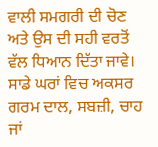ਵਾਲੀ ਸਮਗਰੀ ਦੀ ਚੋਣ ਅਤੇ ਉਸ ਦੀ ਸਹੀ ਵਰਤੋਂ ਵੱਲ ਧਿਆਨ ਦਿੱਤਾ ਜਾਵੇ। ਸਾਡੇ ਘਰਾਂ ਵਿਚ ਅਕਸਰ ਗਰਮ ਦਾਲ, ਸਬਜ਼ੀ, ਚਾਹ ਜਾਂ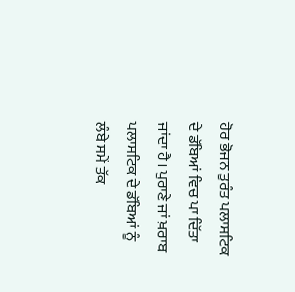ਹੋਰ ਭੋਜਨ ਤੁਰੰਤ ਪਲਾਸਟਿਕ ਦੇ ਡੱਬਿਆਂ ਵਿਚ ਪਾ ਦਿੱਤਾ ਜਾਂਦਾ ਹੈ। ਪੁਰਾਣੇ ਜਾਂ ਖ਼ਰਾਬ ਪਲਾਸਟਿਕ ਦੇ ਡੱਬਿਆਂ ਨੂੰ ਲੰਬੇ ਸਮੇਂ ਤੱਕ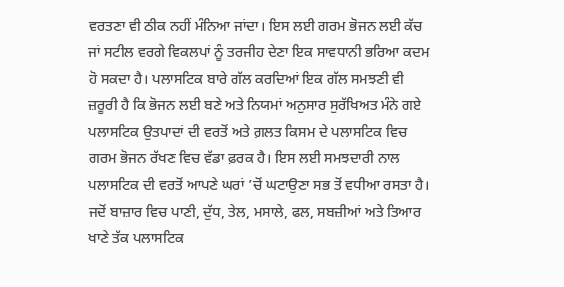ਵਰਤਣਾ ਵੀ ਠੀਕ ਨਹੀਂ ਮੰਨਿਆ ਜਾਂਦਾ। ਇਸ ਲਈ ਗਰਮ ਭੋਜਨ ਲਈ ਕੱਚ ਜਾਂ ਸਟੀਲ ਵਰਗੇ ਵਿਕਲਪਾਂ ਨੂੰ ਤਰਜੀਹ ਦੇਣਾ ਇਕ ਸਾਵਧਾਨੀ ਭਰਿਆ ਕਦਮ ਹੋ ਸਕਦਾ ਹੈ। ਪਲਾਸਟਿਕ ਬਾਰੇ ਗੱਲ ਕਰਦਿਆਂ ਇਕ ਗੱਲ ਸਮਝਣੀ ਵੀ ਜ਼ਰੂਰੀ ਹੈ ਕਿ ਭੋਜਨ ਲਈ ਬਣੇ ਅਤੇ ਨਿਯਮਾਂ ਅਨੁਸਾਰ ਸੁਰੱਖਿਅਤ ਮੰਨੇ ਗਏ ਪਲਾਸਟਿਕ ਉਤਪਾਦਾਂ ਦੀ ਵਰਤੋਂ ਅਤੇ ਗ਼ਲਤ ਕਿਸਮ ਦੇ ਪਲਾਸਟਿਕ ਵਿਚ ਗਰਮ ਭੋਜਨ ਰੱਖਣ ਵਿਚ ਵੱਡਾ ਫ਼ਰਕ ਹੈ। ਇਸ ਲਈ ਸਮਝਦਾਰੀ ਨਾਲ ਪਲਾਸਟਿਕ ਦੀ ਵਰਤੋਂ ਆਪਣੇ ਘਰਾਂ ’ਚੋਂ ਘਟਾਉਣਾ ਸਭ ਤੋਂ ਵਧੀਆ ਰਸਤਾ ਹੈ। ਜਦੋਂ ਬਾਜ਼ਾਰ ਵਿਚ ਪਾਣੀ, ਦੁੱਧ, ਤੇਲ, ਮਸਾਲੇ, ਫਲ, ਸਬਜ਼ੀਆਂ ਅਤੇ ਤਿਆਰ ਖਾਣੇ ਤੱਕ ਪਲਾਸਟਿਕ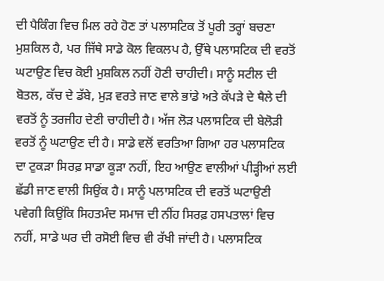ਦੀ ਪੈਕਿੰਗ ਵਿਚ ਮਿਲ ਰਹੇ ਹੋਣ ਤਾਂ ਪਲਾਸਟਿਕ ਤੋਂ ਪੂਰੀ ਤਰ੍ਹਾਂ ਬਚਣਾ ਮੁਸ਼ਕਿਲ ਹੈ, ਪਰ ਜਿੱਥੇ ਸਾਡੇ ਕੋਲ ਵਿਕਲਪ ਹੈ, ਉੱਥੇ ਪਲਾਸਟਿਕ ਦੀ ਵਰਤੋਂ ਘਟਾਉਣ ਵਿਚ ਕੋਈ ਮੁਸ਼ਕਿਲ ਨਹੀਂ ਹੋਣੀ ਚਾਹੀਦੀ। ਸਾਨੂੰ ਸਟੀਲ ਦੀ ਬੋਤਲ, ਕੱਚ ਦੇ ਡੱਬੇ, ਮੁੜ ਵਰਤੇ ਜਾਣ ਵਾਲੇ ਭਾਂਡੇ ਅਤੇ ਕੱਪੜੇ ਦੇ ਥੈਲੇ ਦੀ ਵਰਤੋਂ ਨੂੰ ਤਰਜੀਹ ਦੇਣੀ ਚਾਹੀਦੀ ਹੈ। ਅੱਜ ਲੋੜ ਪਲਾਸਟਿਕ ਦੀ ਬੇਲੋੜੀ ਵਰਤੋਂ ਨੂੰ ਘਟਾਉਣ ਦੀ ਹੈ। ਸਾਡੇ ਵਲੋਂ ਵਰਤਿਆ ਗਿਆ ਹਰ ਪਲਾਸਟਿਕ ਦਾ ਟੁਕੜਾ ਸਿਰਫ਼ ਸਾਡਾ ਕੂੜਾ ਨਹੀਂ, ਇਹ ਆਉਣ ਵਾਲੀਆਂ ਪੀੜ੍ਹੀਆਂ ਲਈ ਛੱਡੀ ਜਾਣ ਵਾਲੀ ਸਿਉਂਕ ਹੈ। ਸਾਨੂੰ ਪਲਾਸਟਿਕ ਦੀ ਵਰਤੋਂ ਘਟਾਉਣੀ ਪਵੇਗੀ ਕਿਉਂਕਿ ਸਿਹਤਮੰਦ ਸਮਾਜ ਦੀ ਨੀਂਹ ਸਿਰਫ਼ ਹਸਪਤਾਲਾਂ ਵਿਚ ਨਹੀਂ, ਸਾਡੇ ਘਰ ਦੀ ਰਸੋਈ ਵਿਚ ਵੀ ਰੱਖੀ ਜਾਂਦੀ ਹੈ। ਪਲਾਸਟਿਕ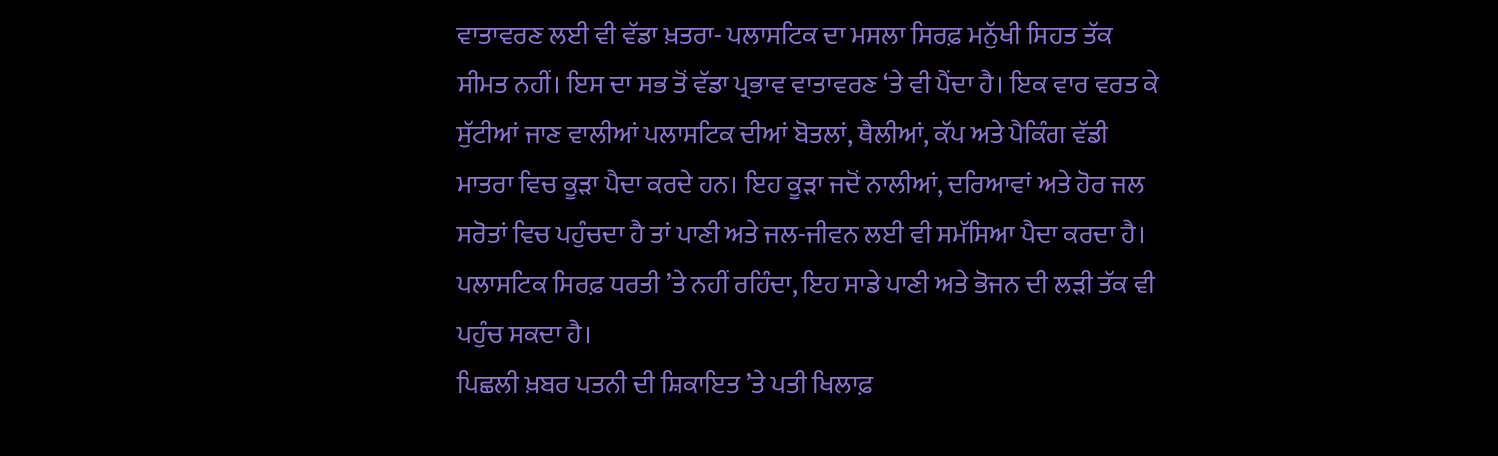ਵਾਤਾਵਰਣ ਲਈ ਵੀ ਵੱਡਾ ਖ਼ਤਰਾ- ਪਲਾਸਟਿਕ ਦਾ ਮਸਲਾ ਸਿਰਫ਼ ਮਨੁੱਖੀ ਸਿਹਤ ਤੱਕ ਸੀਮਤ ਨਹੀਂ। ਇਸ ਦਾ ਸਭ ਤੋਂ ਵੱਡਾ ਪ੍ਰਭਾਵ ਵਾਤਾਵਰਣ ‘ਤੇ ਵੀ ਪੈਂਦਾ ਹੈ। ਇਕ ਵਾਰ ਵਰਤ ਕੇ ਸੁੱਟੀਆਂ ਜਾਣ ਵਾਲੀਆਂ ਪਲਾਸਟਿਕ ਦੀਆਂ ਬੋਤਲਾਂ, ਥੈਲੀਆਂ, ਕੱਪ ਅਤੇ ਪੈਕਿੰਗ ਵੱਡੀ ਮਾਤਰਾ ਵਿਚ ਕੂੜਾ ਪੈਦਾ ਕਰਦੇ ਹਨ। ਇਹ ਕੂੜਾ ਜਦੋਂ ਨਾਲੀਆਂ, ਦਰਿਆਵਾਂ ਅਤੇ ਹੋਰ ਜਲ ਸਰੋਤਾਂ ਵਿਚ ਪਹੁੰਚਦਾ ਹੈ ਤਾਂ ਪਾਣੀ ਅਤੇ ਜਲ-ਜੀਵਨ ਲਈ ਵੀ ਸਮੱਸਿਆ ਪੈਦਾ ਕਰਦਾ ਹੈ। ਪਲਾਸਟਿਕ ਸਿਰਫ਼ ਧਰਤੀ ’ਤੇ ਨਹੀਂ ਰਹਿੰਦਾ, ਇਹ ਸਾਡੇ ਪਾਣੀ ਅਤੇ ਭੋਜਨ ਦੀ ਲੜੀ ਤੱਕ ਵੀ ਪਹੁੰਚ ਸਕਦਾ ਹੈ।
ਪਿਛਲੀ ਖ਼ਬਰ ਪਤਨੀ ਦੀ ਸ਼ਿਕਾਇਤ ’ਤੇ ਪਤੀ ਖਿਲਾਫ਼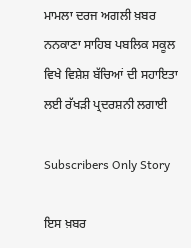ਮਾਮਲਾ ਦਰਜ ਅਗਲੀ ਖ਼ਬਰ ਨਨਕਾਣਾ ਸਾਹਿਬ ਪਬਲਿਕ ਸਕੂਲ ਵਿਖੇ ਵਿਸ਼ੇਸ਼ ਬੱਚਿਆਂ ਦੀ ਸਹਾਇਤਾ ਲਈ ਰੱਖੜੀ ਪ੍ਰਦਰਸ਼ਨੀ ਲਗਾਈ

Subscribers Only Story

ਇਸ ਖ਼ਬਰ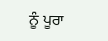ਨੂੰ ਪੂਰਾ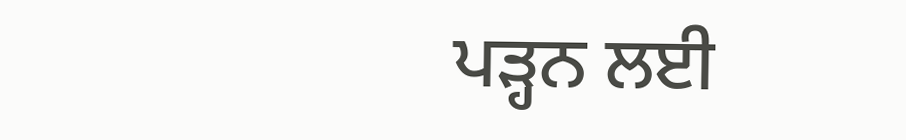ਪੜ੍ਹਨ ਲਈ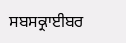ਸਬਸਕ੍ਰਾਈਬਰ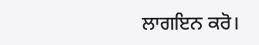ਲਾਗਇਨ ਕਰੋ।